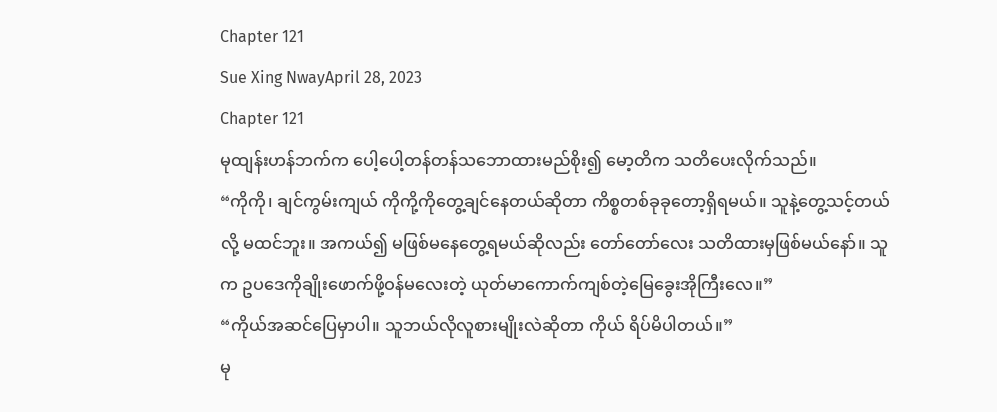Chapter 121
Sue Xing NwayApril 28, 2023
Chapter 121
မုထျန်းဟန်ဘက်က ပေါ့ပေါ့တန်တန်သဘောထားမည်စိုး၍ မော့တိက သတိပေးလိုက်သည်။
“ကိုကို၊ ချင်ကွမ်းကျယ် ကိုကို့ကိုတွေ့ချင်နေတယ်ဆိုတာ ကိစ္စတစ်ခုခုတော့ရှိရမယ်။ သူနဲ့တွေ့သင့်တယ်လို့ မထင်ဘူး။ အကယ်၍ မဖြစ်မနေတွေ့ရမယ်ဆိုလည်း တော်တော်လေး သတိထားမှဖြစ်မယ်နော်။ သူက ဥပဒေကိုချိုးဖောက်ဖို့ဝန်မလေးတဲ့ ယုတ်မာကောက်ကျစ်တဲ့မြေခွေးအိုကြီးလေ။”
“ကိုယ်အဆင်ပြေမှာပါ။ သူဘယ်လိုလူစားမျိုးလဲဆိုတာ ကိုယ် ရိပ်မိပါတယ်။”
မု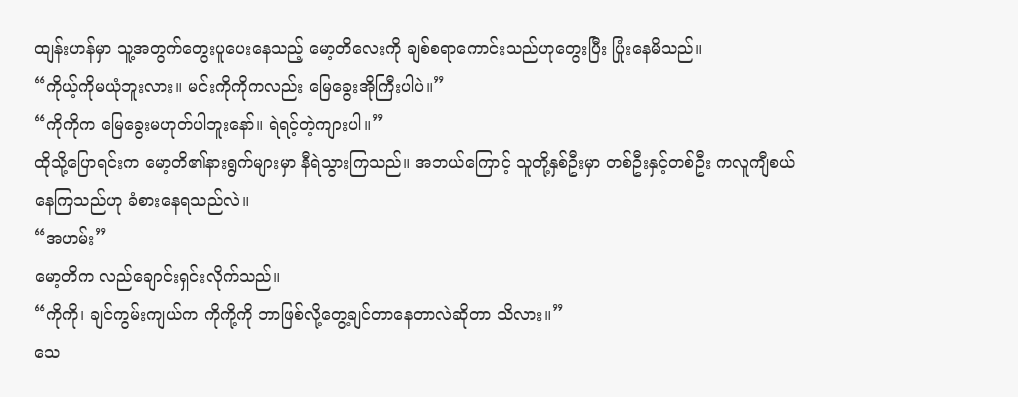ထျန်းဟန်မှာ သူ့အတွက်တွေးပူပေးနေသည့် မော့တိလေးကို ချစ်စရာကောင်းသည်ဟုတွေးပြီး ပြုံးနေမိသည်။
“ကိုယ့်ကိုမယုံဘူးလား။ မင်းကိုကိုကလည်း မြေခွေးအိုကြီးပါပဲ။”
“ကိုကိုက မြေခွေးမဟုတ်ပါဘူးနော်။ ရဲရင့်တဲ့ကျားပါ။”
ထိုသို့ပြောရင်းက မော့တိ၏နားရွက်များမှာ နီရဲသွားကြသည်။ အဘယ်ကြောင့် သူတို့နှစ်ဦးမှာ တစ်ဦးနှင့်တစ်ဦး ကလူကျီစယ်နေကြသည်ဟု ခံစားနေရသည်လဲ။
“အဟမ်း”
မော့တိက လည်ချောင်းရှင်းလိုက်သည်။
“ကိုကို၊ ချင်ကွမ်းကျယ်က ကိုကို့ကို ဘာဖြစ်လို့တွေ့ချင်တာနေတာလဲဆိုတာ သိလား။”
သေ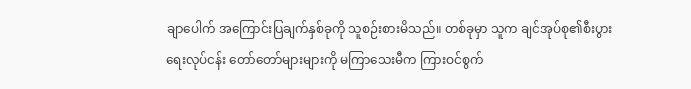ချာပေါက် အကြောင်းပြချက်နှစ်ခုကို သူစဉ်းစားမိသည်။ တစ်ခုမှာ သူက ချင်အုပ်စု၏စီးပွားရေးလုပ်ငန်း တော်တော်များများကို မကြာသေးမီက ကြားဝင်စွက်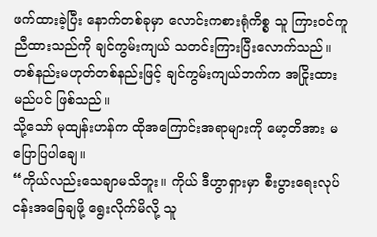ဖက်ထားခဲ့ပြီး နောက်တစ်ခုမှာ လောင်းကစားရုံကိစ္စ သူ ကြားဝင်ကူညီထားသည်ကို ချင်ကွမ်းကျယ် သတင်းကြားပြီးလောက်သည်။ တစ်နည်းမဟုတ်တစ်နည်းဖြင့် ချင်ကွမ်းကျယ်ဘက်က အငြိုးထားမည်ပင် ဖြစ်သည်။
သို့သော် မုထျန်းဟန်က ထိုအကြောင်းအရာများကို မော့တိအား မပြောပြပါချေ။
“ကိုယ်လည်းသေချာမသိဘူး။ ကိုယ် ဒီဟွာရှားမှာ စီးပွားရေးလုပ်ငန်းအခြေချဖို့ ရွေးလိုက်မိလို့ သူ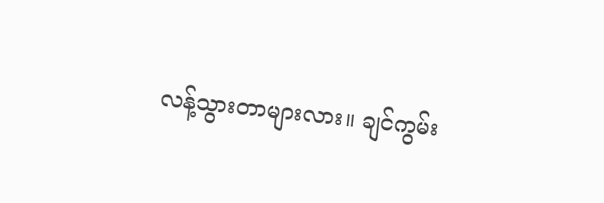လန့်သွားတာများလား။ ချင်ကွမ်း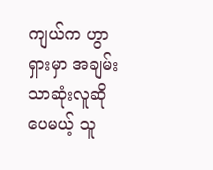ကျယ်က ဟွာရှားမှာ အချမ်းသာဆုံးလူဆိုပေမယ့် သူ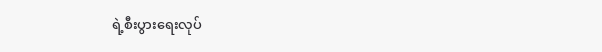ရဲ့စီးပွားရေးလုပ်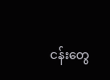ငန်းတွေ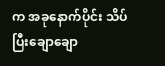က အခုနောက်ပိုင်း သိပ်ပြီးချောချော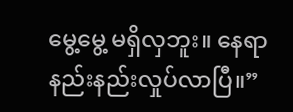မွေ့မွေ့ မရှိလှဘူး။ နေရာနည်းနည်းလှုပ်လာပြီ။”